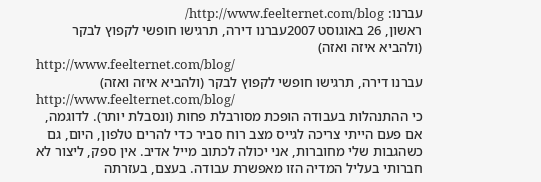עברנו: http://www.feelternet.com/blog/
ראשון, 26 באוגוסט 2007עברנו דירה, תרגישו חופשי לקפוץ לבקר (ולהביא איזה ואזה)
http://www.feelternet.com/blog/
עברנו דירה, תרגישו חופשי לקפוץ לבקר (ולהביא איזה ואזה)
http://www.feelternet.com/blog/
כי ההתנהלות בעבודה הופכת מסורבלת פחות (ונסבלת יותר). לדוגמה, אם פעם הייתי צריכה לגייס מצב רוח סביר כדי להרים טלפון, היום, גם כשהגבות שלי מחוברות, אני יכולה לכתוב מייל אדיב. אין ספק, ליצור לא חברותי בעליל המדיה הזו מאפשרת עבודה. בעצם, בעזרתה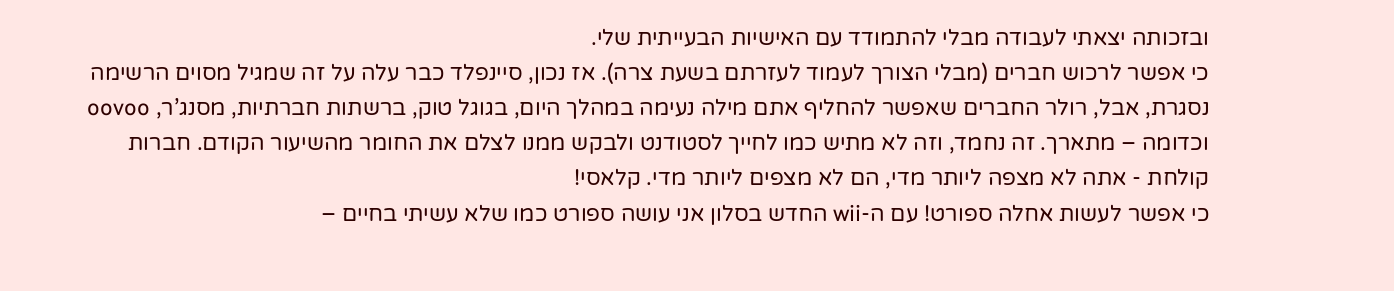ובזכותה יצאתי לעבודה מבלי להתמודד עם האישיות הבעייתית שלי.
כי אפשר לרכוש חברים (מבלי הצורך לעמוד לעזרתם בשעת צרה). אז נכון, סיינפלד כבר עלה על זה שמגיל מסוים הרשימה נסגרת, אבל, רולר החברים שאפשר להחליף אתם מילה נעימה במהלך היום, בגוגל טוק, ברשתות חברתיות, מסנג’ר, oovoo וכדומה – מתארך. זה נחמד, וזה לא מתיש כמו לחייך לסטודנט ולבקש ממנו לצלם את החומר מהשיעור הקודם. חברות קולחת - אתה לא מצפה ליותר מדי, הם לא מצפים ליותר מדי. קלאסי!
כי אפשר לעשות אחלה ספורט! עם ה-wii החדש בסלון אני עושה ספורט כמו שלא עשיתי בחיים –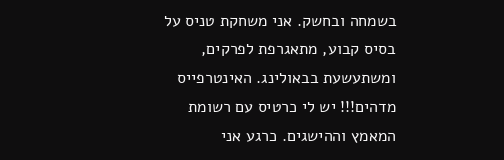בשמחה ובחשק. אני משחקת טניס על בסיס קבוע, מתאגרפת לפרקים, ומשתעשעת בבאולינג. האינטרפייס מדהים!!! יש לי כרטיס עם רשומת המאמץ וההישגים. כרגע אני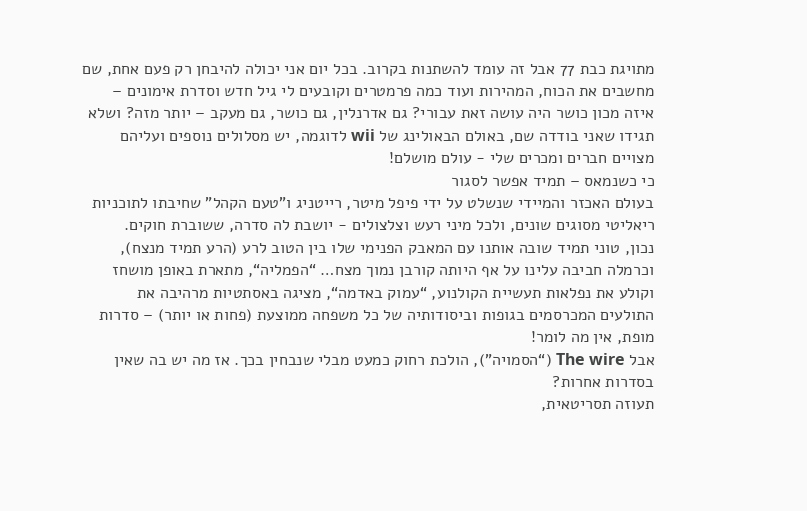מתויגת כבת 77 אבל זה עומד להשתנות בקרוב. בכל יום אני יכולה להיבחן רק פעם אחת, שם מחשבים את הכוח, המהירות ועוד כמה פרמטרים וקובעים לי גיל חדש וסדרת אימונים – איזה מכון כושר היה עושה זאת עבורי? גם אדרנלין, גם כושר, גם מעקב – יותר מזה? ושלא תגידו שאני בודדה שם, באולם הבאולינג של wii לדוגמה, יש מסלולים נוספים ועליהם מצויים חברים ומכרים שלי - עולם מושלם!
כי כשנמאס – תמיד אפשר לסגור
בעולם האכזר והמיידי שנשלט על ידי פיפל מיטר, רייטניג ו”טעם הקהל” שחיבתו לתוכניות ריאליטי מסוגים שונים, ולכל מיני רעש וצלצולים - יושבת לה סדרה, ששוברת חוקים.
נכון, טוני תמיד שובה אותנו עם המאבק הפנימי שלו בין הטוב לרע (הרע תמיד מנצח), וכרמלה חביבה עלינו על אף היותה קורבן נמוך מצח… “הפמליה“, מתארת באופן מושחז וקולע את נפלאות תעשיית הקולנוע, “עמוק באדמה“, מציגה באסתטיות מרהיבה את התולעים המכרסמים בגופות וביסודותיה של כל משפחה ממוצעת (פחות או יותר) – סדרות מופת, אין מה לומר!
אבל The wire (“הסמויה”), הולכת רחוק כמעט מבלי שנבחין בכך. אז מה יש בה שאין בסדרות אחרות?
תעוזה תסריטאית,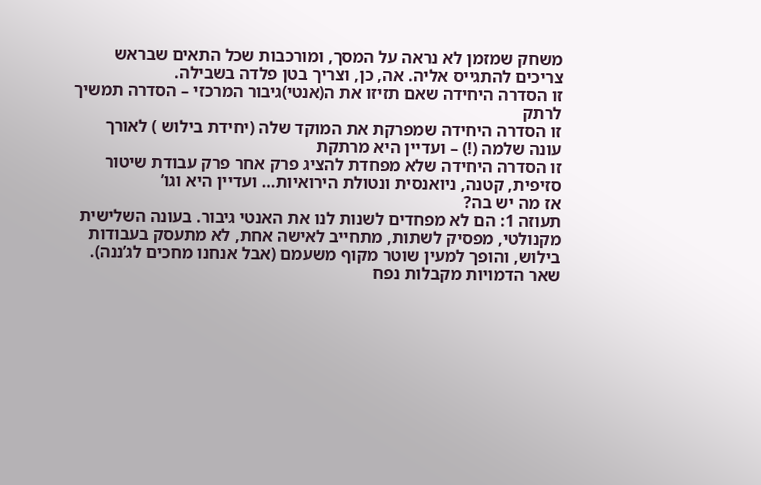משחק שמזמן לא נראה על המסך, ומורכבות שכל התאים שבראש צריכים להתגייס אליה. אה, כן, וצריך בטן פלדה בשבילה.
זו הסדרה היחידה שאם תזיזו את ה(אנטי)גיבור המרכזי – הסדרה תמשיך לרתק
זו הסדרה היחידה שמפרקת את המוקד שלה (יחידת בילוש ) לאורך עונה שלמה (!) – ועדיין היא מרתקת
זו הסדרה היחידה שלא מפחדת להציג פרק אחר פרק עבודת שיטור סזיפית, קטנה, ניואנסית ונטולת הירואיות… ועדיין היא וגו’
אז מה יש בה?
תעוזה 1: הם לא מפחדים לשנות לנו את האנטי גיבור. בעונה השלישית מקנולטי, מפסיק לשתות, מתחייב לאישה אחת, לא מתעסק בעבודות בילוש, והופך למעין שוטר מקוף משעמם (אבל אנחנו מחכים לג’ננה). שאר הדמויות מקבלות נפח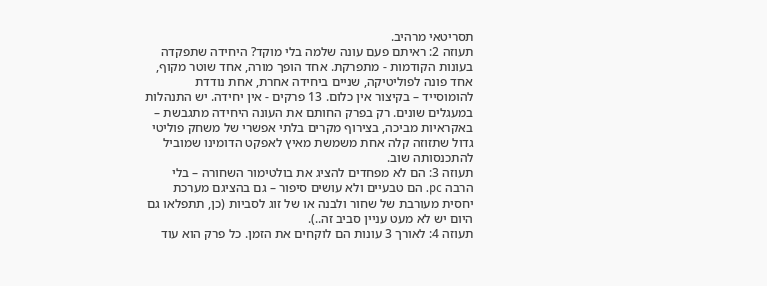תסריטאי מרהיב.
תעוזה 2: ראיתם פעם עונה שלמה בלי מוקד? היחידה שתפקדה בעונות הקודמות - מתפרקת. אחד הופך מורה, אחד שוטר מקוף, אחד פונה לפוליטיקה, שניים ביחידה אחרת, אחת נודדת להומוסייד – בקיצור אין כלום. 13 פרקים - אין יחידה. יש התנהלות במעגלים שונים. רק בפרק החותם את העונה היחידה מתגבשת – באקראיות מביכה, בצירוף מקרים בלתי אפשרי של משחק פוליטי גדול שתזוזה קלה אחת משמשת מאיץ לאפקט הדומינו שמוביל להתכנסותה שוב.
תעוזה 3: הם לא מפחדים להציג את בולטימור השחורה – בלי הרבה pc. הם טבעיים ולא עושים סיפור – גם בהציגם מערכת יחסית מעורבת של שחור ולבנה או של זוג לסביות (כן, תתפלאו גם היום יש לא מעט עניין סביב זה..).
תעוזה 4: לאורך 3 עונות הם לוקחים את הזמן. כל פרק הוא עוד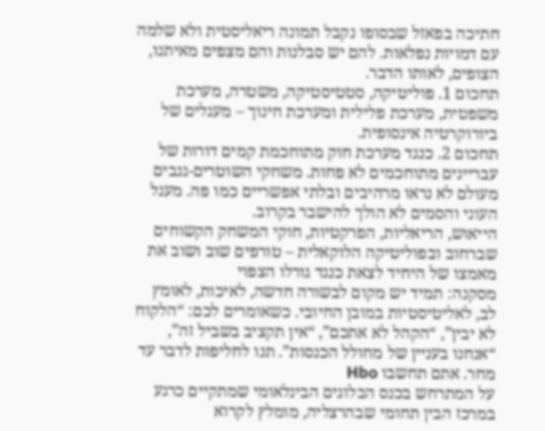חתיכה בפאזל שבסופו נקבל תמונה ריאליסטית ולא שלמה עם דמויות נפלאות. להם יש סבלנות והם מצפים מאיתנו, הצופים, לאותו הדבר.
תחכום 1. פוליטיקה, סטטיסטיקה, משטרה, מערכת משפטית, מערכת פלילית ומערכת חינוך – מעגלים של ביורוקרטיה אינסופית.
תחכום 2. כנגד מערכת חוק מתוחכמת קמים דורות של עבריינים מתוחכמים לא פחות. משחקי השוטרים-גנבים מעולם לא נראו מרהיבים ובלתי אפשריים כמו פה. מעגל העוני והסמים לא הולך להישבר בקרוב.
הייאוש, הריאליות, הפרקטיות, חוקי המשחק הקשוחים שברחוב ובפוליטיקה הלוקאלית – טורפים שוב ושוב את מאמצו של היחיד לצאת כנגד גורלו הצפוי
מסקנה: תמיד יש מקום לבשורה חדשה, לאיכות, לאומץ לב, לאליטיסטיות במובן החיובי. כשאומרים לכם: “הלקוח לא יבין”, “הקהל לא אתכם”, “אין תקציב בשביל זה”, “אנחנו בעניין של מחולל הכנסות”. תנו לחליפות לדבר עד מחר. אתם תחשבו Hbo
על המתרחש בכנס הבלוגים הבינלאומי שמתקיים כרגע במרכז הבין תחומי שבהרצליה, מומלץ לקרוא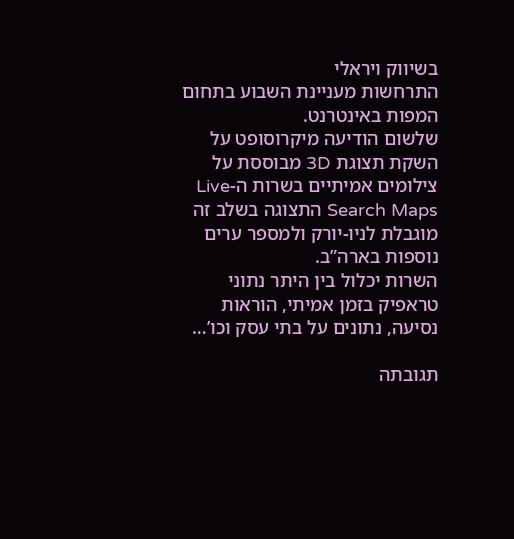בשיווק ויראלי
התרחשות מעניינת השבוע בתחום המפות באינטרנט.
שלשום הודיעה מיקרוסופט על השקת תצוגת 3D מבוססת על צילומים אמיתיים בשרות ה-Live Search Maps התצוגה בשלב זה מוגבלת לניו-יורק ולמספר ערים נוספות בארה”ב.
השרות יכלול בין היתר נתוני טראפיק בזמן אמיתי, הוראות נסיעה, נתונים על בתי עסק וכו’…

תגובתה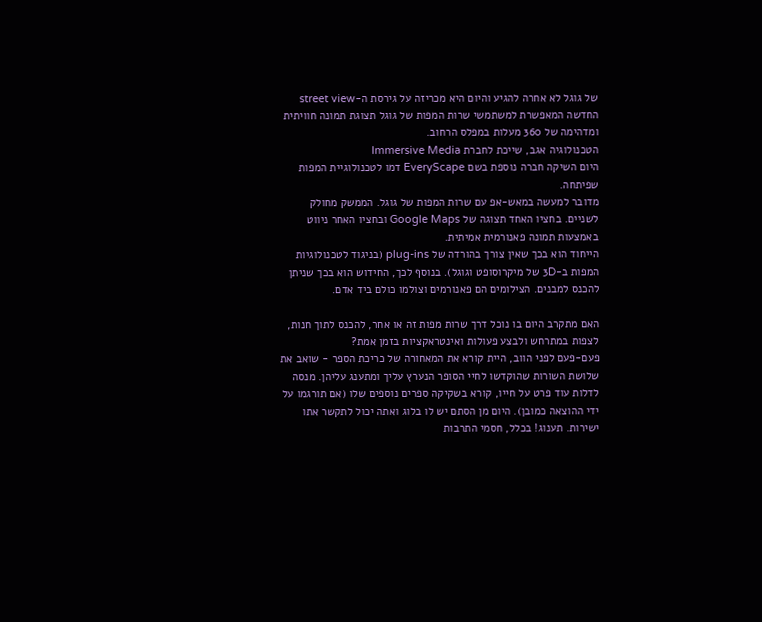של גוגל לא אחרה להגיע והיום היא מכריזה על גירסת ה-street view החדשה המאפשרת למשתמשי שרות המפות של גוגל תצוגת תמונה חוויתית ומדהימה של 360 מעלות במפלס הרחוב.
הטכנולוגיה אגב, שייכת לחברת Immersive Media
היום השיקה חברה נוספת בשם EveryScape דמו לטכנולוגיית המפות שפיתחה.
מדובר למעשה במאש-אפ עם שרות המפות של גוגל. הממשק מחולק לשניים. בחציו האחד תצוגה של Google Maps ובחציו האחר ניווט באמצעות תמונה פאנורמית אמיתית.
הייחוד הוא בכך שאין צורך בהורדה של plug-ins (בניגוד לטכנולוגיות המפות ב-3D של מיקרוסופט וגוגל). בנוסף לכך, החידוש הוא בכך שניתן להכנס למבנים. הצילומים הם פאנורמים וצולמו כולם ביד אדם.

האם מתקרב היום בו נוכל דרך שרות מפות זה או אחר, להכנס לתוך חנות, לצפות במתרחש ולבצע פעולות ואינטראקציות בזמן אמת?
פעם-פעם לפני הווב, היית קורא את המאחורה של כריכת הספר - שואב את שלושת השורות שהוקדשו לחיי הסופר הנערץ עליך ומתענג עליהן. מנסה לדלות עוד פרט על חייו, קורא בשקיקה ספרים נוספים שלו (אם תורגמו על ידי ההוצאה כמובן). היום מן הסתם יש לו בלוג ואתה יכול לתקשר אתו ישירות. תענוג! בכלל, חסמי התרבות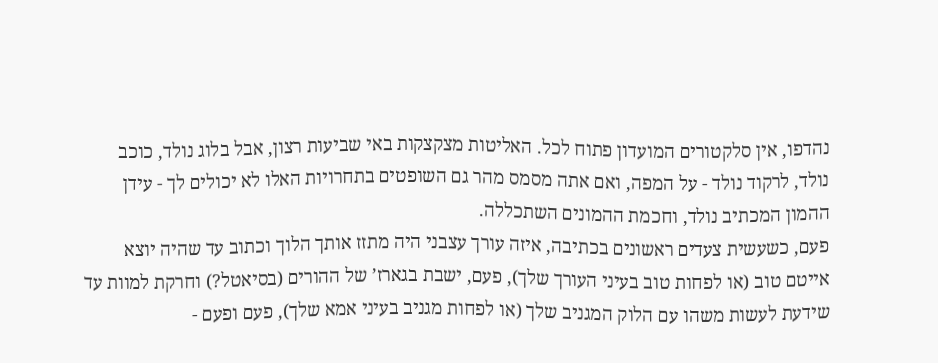נהדפו, אין סלקטורים המועדון פתוח לכל. האליטות מצקצקות באי שביעות רצון, אבל בלוג נולד, כוכב נולד, לרקוד נולד - על המפה, ואם אתה מסמס מהר גם השופטים בתחרויות האלו לא יכולים לך - עידן ההמון המכתיב נולד, וחכמת ההמונים השתכללה.
פעם, כשעשית צעדים ראשונים בכתיבה, איזה עורך עצבני היה מתזז אותך הלוך וכתוב עד שהיה יוצא אייטם טוב (או לפחות טוב בעיני העורך שלך), פעם, ישבת בגארז’ של ההורים (בסיאטל?) וחרקת למוות עד שידעת לעשות משהו עם הלוק המגניב שלך (או לפחות מגניב בעיני אמא שלך), פעם ופעם -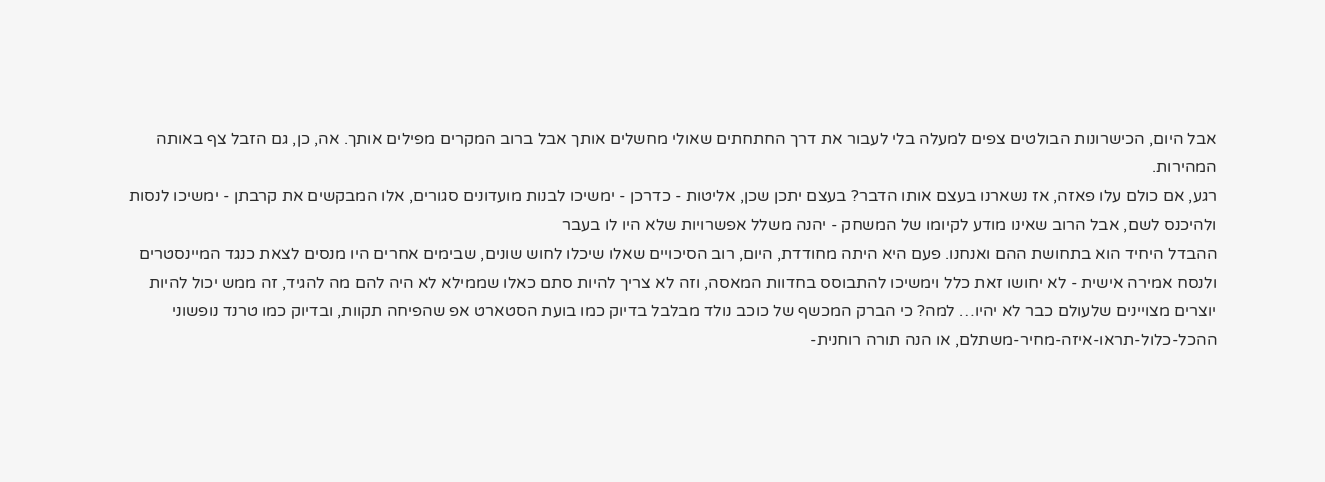אבל היום, הכישרונות הבולטים צפים למעלה בלי לעבור את דרך החתחתים שאולי מחשלים אותך אבל ברוב המקרים מפילים אותך. אה, כן, גם הזבל צף באותה המהירות.
רגע, אם כולם עלו פאזה, אז נשארנו בעצם אותו הדבר? בעצם יתכן שכן, אליטות - כדרכן - ימשיכו לבנות מועדונים סגורים, אלו המבקשים את קרבתן - ימשיכו לנסות ולהיכנס לשם, אבל הרוב שאינו מודע לקיומו של המשחק - יהנה משלל אפשרויות שלא היו לו בעבר
ההבדל היחיד הוא בתחושת ההם ואנחנו. פעם היא היתה מחודדת, היום, רוב הסיכויים שאלו שיכלו לחוש שונים, שבימים אחרים היו מנסים לצאת כנגד המיינסטרים ולנסח אמירה אישית - לא יחושו זאת כלל וימשיכו להתבוסס בחדוות המאסה, וזה לא צריך להיות סתם כאלו שממילא לא היה להם מה להגיד, זה ממש יכול להיות יוצרים מצויינים שלעולם כבר לא יהיו… למה? כי הברק המכשף של כוכב נולד מבלבל בדיוק כמו בועת הסטארט אפ שהפיחה תקוות, ובדיוק כמו טרנד נופשוני ההכל-כלול-תראו-איזה-מחיר-משתלם, או הנה תורה רוחנית-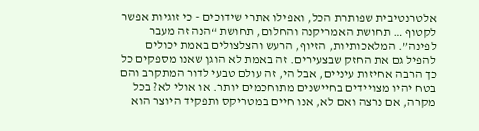אלטרנטיבית שפותרת הכל, ואפילו אתרי שידוכים - כי זוגיות אפשר לקטוף … תחושת האמריקנה והחלום, תחושת “הנה זה מעבר לפינה”. המלאכותיות, הזיוף, הרעש והצלצולים באמת יכולים להפיל גם את החזק שבצעירים. זה באמת לא הוגן שאנו מספקים כל כך הרבה אחיזות עיניים, אבל הי, זה עולם טבעי לדור המתקרב והם בטח יהיו מצויידים בחיישנים מתוחכמים יותר. או אולי לא? בכל מקרה, אם נרצה ואם לא, אנו חיים במטריקס ותפקיד היוצר הוא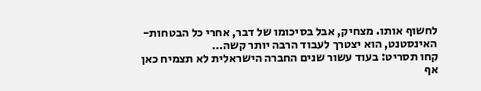לחשוף אותו. מצחיק, אבל בסיכומו של דבר, אחרי כל הבטחות-האינסטנט, הוא יצטרך לעבוד הרבה יותר קשה…
קחו תסריט: בעוד עשור שנים החברה הישראלית לא תצמיח כאן אף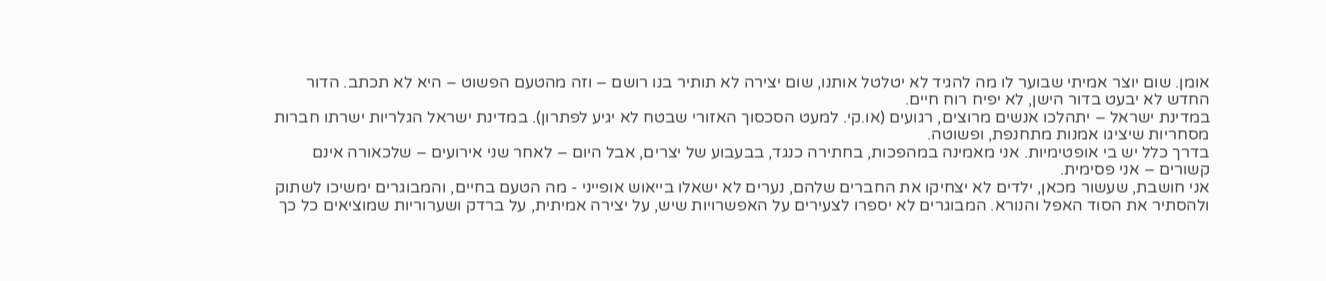אומן. שום יוצר אמיתי שבוער לו מה להגיד לא יטלטל אותנו, שום יצירה לא תותיר בנו רושם – וזה מהטעם הפשוט – היא לא תכתב. הדור החדש לא יבעט בדור הישן, לא יפיח רוח חיים.
במדינת ישראל – יתהלכו אנשים מרוצים, רגועים (או.קי. למעט הסכסוך האזורי שבטח לא יגיע לפתרון). במדינת ישראל הגלריות ישרתו חברות מסחריות שיציגו אמנות מתחנפת, ופשוטה.
בדרך כלל יש בי אופטימיות. אני מאמינה במהפכות, בחתירה כנגד, בבעבוע של יצרים, אבל היום – לאחר שני אירועים – שלכאורה אינם קשורים – אני פסימית.
אני חושבת, שעשור מכאן, ילדים לא יצחיקו את החברים שלהם, נערים לא ישאלו בייאוש אופייני - מה הטעם בחיים, והמבוגרים ימשיכו לשתוק ולהסתיר את הסוד האפל והנורא. המבוגרים לא יספרו לצעירים על האפשרויות שיש, על יצירה אמיתית, על ברדק ושערוריות שמוציאים כל כך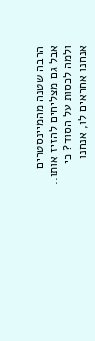הרבה שטנה מהמיינסטרים אבל גם מצליחים להזיז אותו..
ולמה לכסות על הסוד? כי אנחנו אחראים לו, אנחנו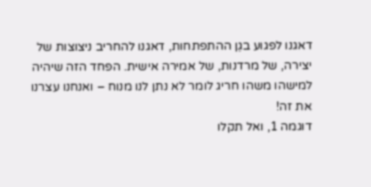דאגנו לפגוע בגֵן ההתפתחות, דאגנו להחריב ניצוצות של יצירה, של מרדנות, של אמירה אישית. הפחד הזה שיהיה למישהו משהו חריג לומר לא נתן לנו מנוח – ואנחנו עצרנו את זה!
דוגמה 1, ואל תקלו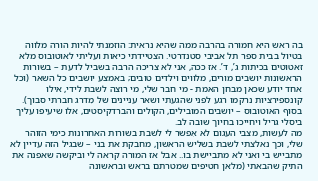בה ראש היא חמורה בהרבה ממה שהיא נראית: הוזמנתי להיות הורה מלווה בטיול בבית ספר תל אביבי סטנדרטי. הצטיידתי כיאות ועליתי לאוטובוס מלא זאטוטים בכיתות ג’, ד’. אז ככה, אני לא צריכה הרבה בשביל לדעת – בשורות הראשונות יושבים מורים, מלווים וילדים טובים; באמצע יושבים כל השאר (וכל אחד יודע שכאן מבחן האמת - מי חבר שלי, מי רוצה לשבת לידי, אילו קונספירציות נרקמו רגע לפני שהגעתי ושאר עניינים של מִדרג חברתי סבוך). בסוף האוטובוס – יושבים המובילים, הקולים והברדקיסטים, אלו שיעיפו עליך ביסלי גריל ויחייכו בחיוך שובה לב.
מה לעשות, מצבי העגום לא אִפשר לי לשבת בשורות האחרונות כימי הזוהר שלי, וכך נאלצתי לשבת בשליש הראשון, מחבקת את בני – שבגיל הזה עדיין לא מתבייש בי ואני לא מתביישת בו.. אבל אז המורה קראה לי וביקשה שאפנה את התיק שהבאתי (מלאן חטיפים שמטרתם בראש ובראשונה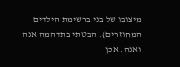מיצובו של בני ברשימת הילדים המחוזרים). הבטתי בתדהמה אנה ואנה. אכן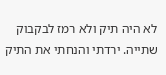לא היה תיק ולא רמז לבקבוק שתייה. ירדתי והנחתי את התיק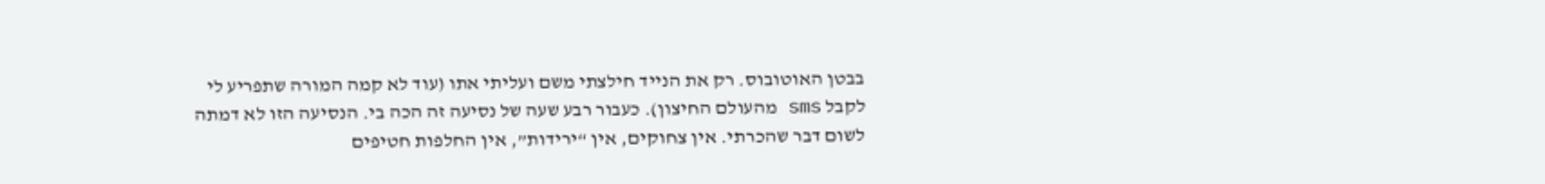בבטן האוטובוס. רק את הנייד חילצתי משם ועליתי אתו (עוד לא קמה המורה שתפריע לי לקבל sms מהעולם החיצון). כעבור רבע שעה של נסיעה זה הכה בי. הנסיעה הזו לא דמתה לשום דבר שהכרתי. אין צחוקים, אין “ירידות”, אין החלפות חטיפים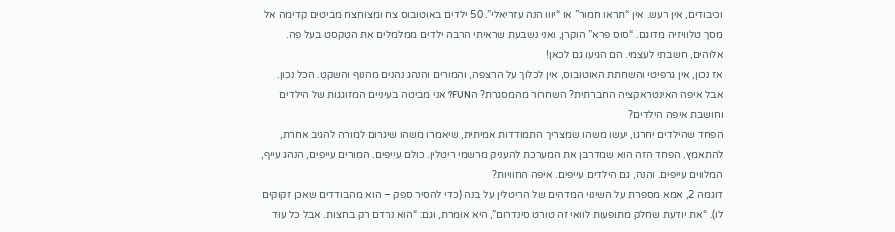וכיבודים, אין רעש. אין “תראו חמור” או “יווו הנה עזריאלי”. 50 ילדים באוטובוס צח ומצוחצח מביטים קדימה אל מסך טלוויזיה מדוגם. “סוס פרא” הוקרן, ואני נשבעת שראיתי הרבה ילדים ממלמלים את הטקסט בעל פה. אלוהים, חשבתי לעצמי. הם הגיעו גם לכאן!
אז נכון, אין גרפיטי והשחתת האוטובוס, אין לכלוך על הרצפה, והמורים והנהג נהנים מהנוף והשקט. הכל נכון. אבל איפה האינטראקציה החברתית? השחרור מהמסגרת? הFUN? אני מביטה בעיניים המזוגגות של הילדים וחושבת איפה הילדים?
הפחד שהילדים יחרגו, יעשו משהו שמצריך התמודדות אמיתית, שיאמרו משהו שיגרום למורה להגיב אחרת, להתאמץ. הפחד הזה הוא שמדרבן את המערכת להעניק מרשמי ריטלין. כולם עייפים. המורים עייפים, הנהג עייף, המלווים עייפים. והנה, גם הילדים עייפים. איפה החוויות?
דוגמה 2, אמא מספרת על השינוי המדהים של הריטלין על בנה (כדי להסיר ספק – הוא מהבודדים שאכן זקוקים לו). “את יודעת שחלק מתופעות לוואי זה טורט סינדרום”, היא אומרת, וגם: “הוא נרדם רק בחצות. אבל כל עוד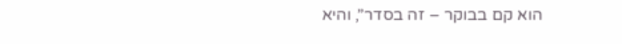הוא קם בבוקר – זה בסדר”, והיא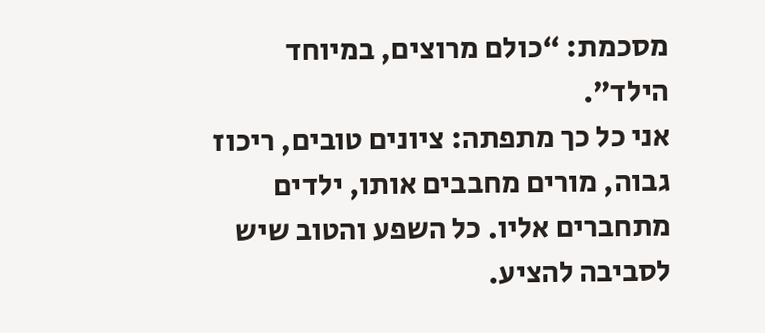מסכמת: “כולם מרוצים, במיוחד הילד”.
אני כל כך מתפתה: ציונים טובים, ריכוז גבוה, מורים מחבבים אותו, ילדים מתחברים אליו. כל השפע והטוב שיש לסביבה להציע.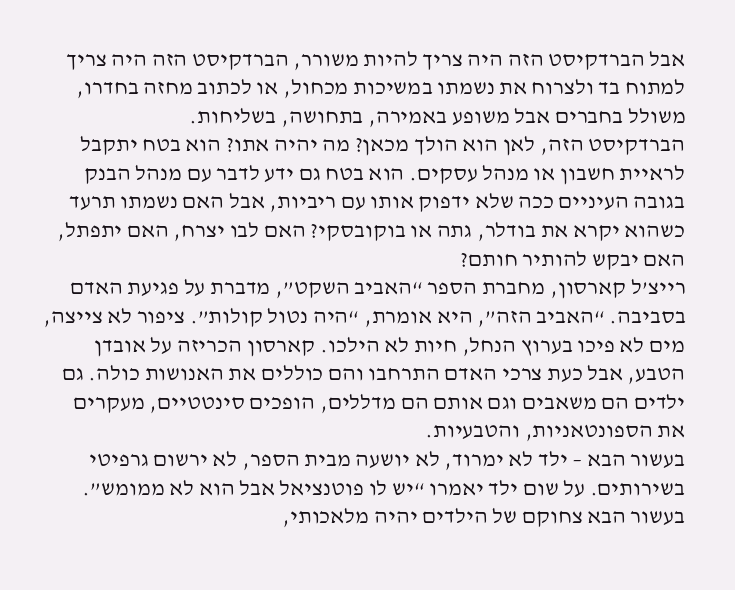אבל הברדקיסט הזה היה צריך להיות משורר, הברדקיסט הזה היה צריך למתוח בד ולצרוח את נשמתו במשיכות מכחול, או לכתוב מחזה בחדרו, משולל בחברים אבל משופע באמירה, בתחושה, בשליחות.
הברדקיסט הזה, לאן הוא הולך מכאן? מה יהיה אתו? הוא בטח יתקבל לראיית חשבון או מנהל עסקים. הוא בטח גם ידע לדבר עם מנהל הבנק בגובה העיניים ככה שלא ידפוק אותו עם ריביות, אבל האם נשמתו תרעד כשהוא יקרא את בודלר, גתה או בוקובסקי? האם לבו יצרח, האם יתפתל, האם יבקש להותיר חותם?
רייצ’ל קארסון, מחברת הספר “האביב השקט”, מדברת על פגיעת האדם בסביבה. “האביב הזה”, היא אומרת, “היה נטול קולות”. ציפור לא צייצה, מים לא פיכו בערוץ הנחל, חיות לא הילכו. קארסון הכריזה על אובדן הטבע, אבל כעת צרכי האדם התרחבו והם כוללים את האנושות כולה. גם ילדים הם משאבים וגם אותם הם מדללים, הופכים סינטטיים, מעקרים את הספונטאניות, והטבעיות.
בעשור הבא – ילד לא ימרוד, לא יושעה מבית הספר, לא ירשום גרפיטי בשירותים. על שום ילד יאמרו “יש לו פוטנציאל אבל הוא לא ממומש”. בעשור הבא צחוקם של הילדים יהיה מלאכותי,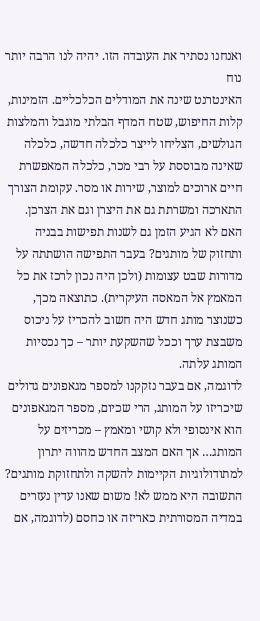ואנחנו נסתיר את העובדה הזו. יהיה לנו הרבה יותר נוח
האינטרנט שינה את המודלים הכלכליים. הזמינות, קלות החיפוש, שטח המדף הבלתי מוגבל והמלצות הגולשים, הצליחו לייצר כלכלה חדשה, כלכלה שאינה מבוססת על רבי מכר, כלכלה המאפשרת חיים ארוכים למוצר, שירות או מסר. עקומת הצורך התארכה ומשרתת גם את היצרן וגם את הצרכן.
האם לא הגיע הזמן גם לשנות תפישות בבניה ותחזוק של מותגים? בעבר התפישה הושתתה על מדורות שבט עצומות (ולכן היה נכון לרכז את כל המאמץ אל המאסה העיקרית). כתוצאה מכך, כשנוצר מותג חדש היה חשוב להכריז על ניכוס משבצת ערך וככל שהשקעת יותר – כך נכסיות המותג עלתה.
לדוגמה, אם בעבר נזקקנו למספר מגאפונים גדולים שיכריזו על המותג, הרי שכיום, מספר המגאפונים הוא אינסופי ולא קושי ומאמץ – מכריזים על המותג… אך האם המצב החדש מהווה יתרון למתודולוגיות הקיימות להשקה ולתחזוקת מותגים?
התשובה היא ממש לא! משום שאנו עדין נעזרים במדיה המסורתית כאריזה או כחסם (לדוגמה, אם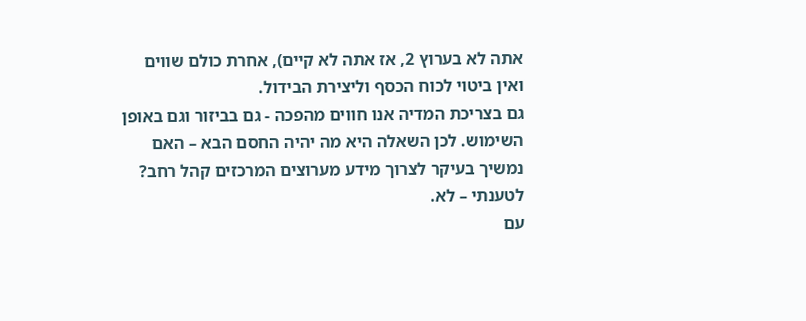אתה לא בערוץ 2, אז אתה לא קיים), אחרת כולם שווים ואין ביטוי לכוח הכסף וליצירת הבידול.
גם בצריכת המדיה אנו חווים מהפכה - גם בביזור וגם באופן השימוש. לכן השאלה היא מה יהיה החסם הבא – האם נמשיך בעיקר לצרוך מידע מערוצים המרכזים קהל רחב? לטענתי – לא.
עם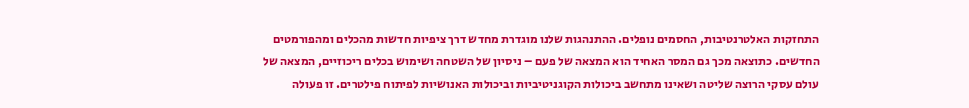התחזקות האלטרנטיבות, החסמים נופלים. ההתנהגות שלנו מוגדרת מחדש דרך ציפיות חדשות מהכלים ומהפורמטים החדשים. כתוצאה מכך גם המסר האחיד הוא המצאה של פעם – ניסיון של השטחה ושימוש בכלים ריכוזיים, המצאה של עולם עסקי הרוצה שליטה ושאינו מתחשב ביכולות הקוגניטיביות וביכולות האנושיות לפיתוח פילטרים. זו פעולה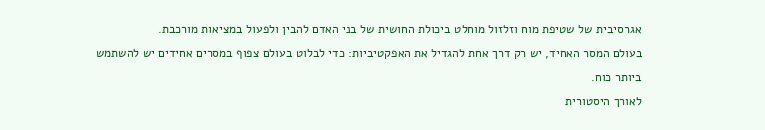אגרסיבית של שטיפת מוח וזלזול מוחלט ביכולת החושית של בני האדם להבין ולפעול במציאות מורכבת.
בעולם המסר האחיד, יש רק דרך אחת להגדיל את האפקטיביות: כדי לבלוט בעולם צפוף במסרים אחידים יש להשתמש ביותר כוח.
לאורך היסטורית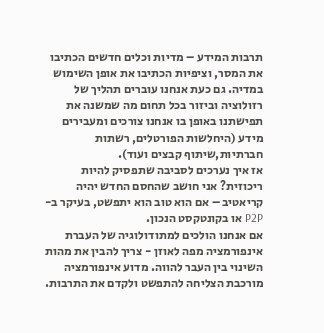תרבות המידע – מדיות וכלים חדשים הכתיבו את המסר, וציפיות הכתיבו את אופן השימוש במדיה. גם כעת אנחנו עוברים תהליך של רזולוציה וביזור בכל תחום מה שמשנה את תפישתנו באופן בו אנחנו צורכים ומעבירים מידע (היחלשות הפורטלים, רשתות חברתיות,שיתוף קבצים ועוד).
אז איך נערכים לסביבה שתפסיק להיות ריכוזית? אני חושב שהחסם החדש יהיה קריאטיב – אם הוא טוב הוא יתפשט, בעיקר ב-P2P או בקונטקסט הנכון.
אם אנחנו הולכים למתודולוגיה של העברת אינפורמציה מפה לאוזן - צריך להבין את מהות השינוי בין העבר להווה. מדוע אינפורמציה מורכבת הצליחה להתפשט ולקדם את התרבות.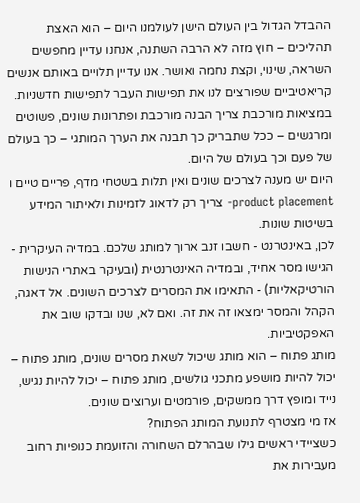ההבדל הגדול בין העולם הישן לעולמנו היום – הוא האצת תהליכים – חוץ מזה לא הרבה השתנה, אנחנו עדיין מחפשים השראה, שינוי, וקצת נחמה ואושר. אנו עדיין תלויים באותם אנשים קריאטיביים שפורצים לנו את תפישות העבר לתפישות חדשניות. במציאות מורכבת צריך הבנה מורכבת ופתרונות שונים, פשוטים ומרגשים – ככל שתבריק כך תבנה את הערך המותגי – כך בעולם של פעם וכך בעולם של היום.
היום יש מענה לצרכים שונים ואין תלות בשטחי מדף, פריים טיים ו product placement- צריך רק לדאוג לזמינות ולאיתור המידע בשיטות שונות.
לכן, באינטרנט - חשבו זנב ארוך למותג שלכם. במדיה העיקרית - הגישו מסר אחיד, ובמדיה האינטרנטית (ובעיקר באתרי הנישות הורטיקאליות) - התאימו את המסרים לצרכים השונים. אל דאגה, הקהל והמסר ימצאו זה את זה. ואם לא, שנו ובדקו שוב את האפקטיביות.
מותג פתוח – הוא מותג שיכול לשאת מסרים שונים, מותג פתוח – יכול להיות מושפע מתכני גולשים, מותג פתוח – יכול להיות נגיש, נייד ומופץ דרך ממשקים, פורמטים וערוצים שונים.
אז מי מצטרף לתנועת המותג הפתוח?
כשציידי ראשים גילו שבהרלם השחורה והזועמת כנופיות רחוב מעבירות את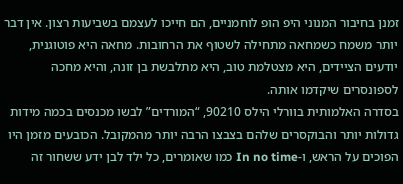זמנן בחיבור המנוני היפ הופ לוחמניים, הם חייכו לעצמם בשביעות רצון. אין דבר יותר משמח כשמחאה מתחילה לשטוף את הרחובות. מחאה היא פוטוגנית, יודעים הציידים, היא מצטלמת טוב, היא מתלבשת בן זונה, והיא מחכה לספונסרים שיקדמו אותה.
בסדרה האלמותית בוורלי הילס 90210, “המורדים” לבשו מכנסים בכמה מידות גדולות יותר והבוקסרים שלהם בצבצו הרבה יותר מהמקובל. הכובעים מזמן היו הפוכים על הראש, ו-In no time כמו שאומרים, כל ילד לבן ידע ששחור זה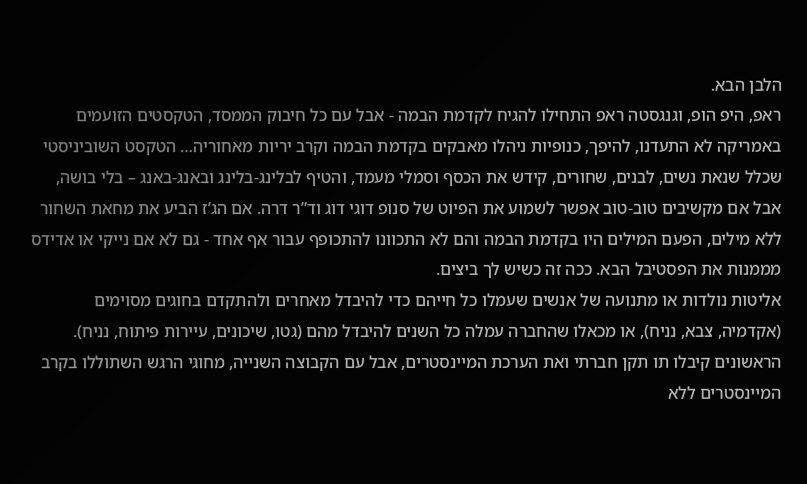הלבן הבא.
ראפ, היפ הופ, וגנגסטה ראפ התחילו להגיח לקדמת הבמה - אבל עם כל חיבוק הממסד, הטקסטים הזועמים באמריקה לא התעדנו, להיפך, כנופיות ניהלו מאבקים בקדמת הבמה וקרב יריות מאחוריה… הטקסט השוביניסטי שכלל שנאת נשים, לבנים, שחורים, קידש את הכסף וסמלי מעמד, והטיף לבלינג-בלינג ובאנג-באנג – בלי בושה, אבל אם מקשיבים טוב-טוב אפשר לשמוע את הפיוט של סנופ דוגי דוג וד”ר דרה. אם הג’ז הביע את מחאת השחור ללא מילים, הפעם המילים היו בקדמת הבמה והם לא התכוונו להתכופף עבור אף אחד - גם לא אם נייקי או אדידס מממנות את הפסטיבל הבא. ככה זה כשיש לך ביצים.
אליטות נולדות או מתנועה של אנשים שעמלו כל חייהם כדי להיבדל מאחרים ולהתקדם בחוגים מסוימים (אקדמיה, צבא, נניח), או מכאלו שהחברה עמלה כל השנים להיבדל מהם (גטו, שיכונים, עיירות פיתוח, נניח). הראשונים קיבלו תו תקן חברתי ואת הערכת המיינסטרים, אבל עם הקבוצה השנייה, מחוגי הרגש השתוללו בקרב המיינסטרים ללא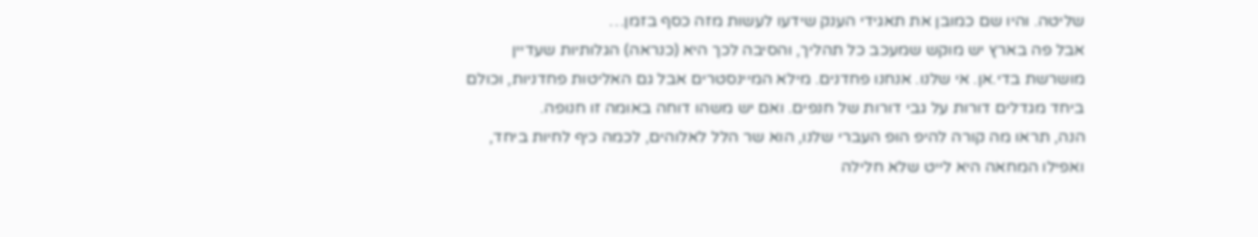שליטה. והיו שם כמובן את תאגידי הענק שידעו לעשות מזה כסף בזמן…
אבל פה בארץ יש מוקש שמעכב כל תהליך, והסיבה לכך היא (כנראה) הגלותיות שעדיין מושרשת בדי.אן. אי שלנו. אנחנו פחדנים. מילא המיינסטרים אבל גם האליטות פחדניות, וכולם ביחד מגדלים דורות על גבי דורות של חנפים. ואם יש משהו דוחה באומה זו חנופה.
הנה, תראו מה קורה להיפ הופ העברי שלנו, הוא שר הלל לאלוהים, לכמה כיף לחיות ביחד, ואפילו המחאה היא לייט שלא חלילה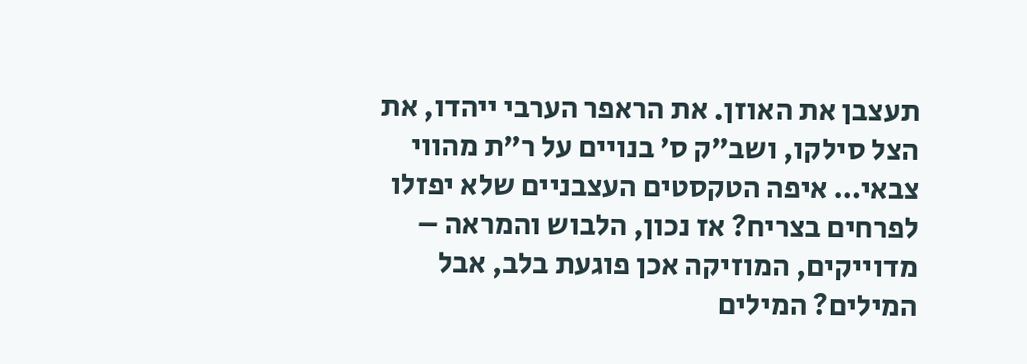תעצבן את האוזן. את הראפר הערבי ייהדו, את הצל סילקו, ושב”ק ס’ בנויים על ר”ת מהווי צבאי… איפה הטקסטים העצבניים שלא יפזלו לפרחים בצריח? אז נכון, הלבוש והמראה – מדוייקים, המוזיקה אכן פוגעת בלב, אבל המילים? המילים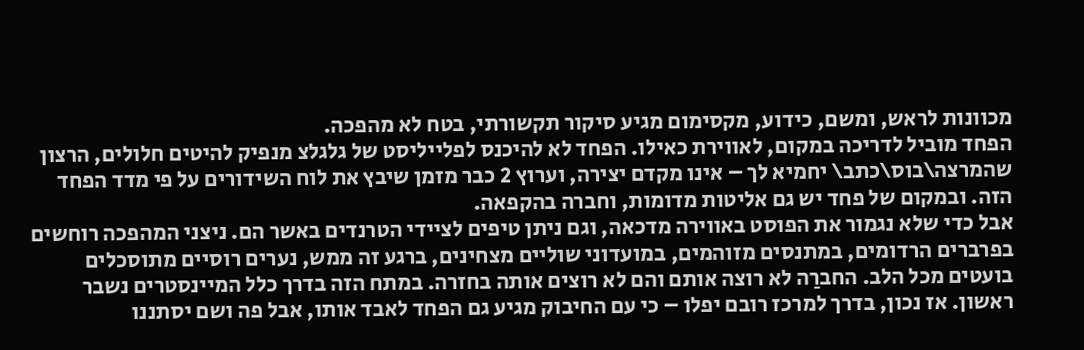מכוונות לראש, ומשם, כידוע, מקסימום מגיע סיקור תקשורתי, בטח לא מהפכה.
הפחד מוביל לדריכה במקום, לאווירת כאילו. הפחד לא להיכנס לפלייליסט של גלגלצ מנפיק להיטים חלולים, הרצון שהמרצה\בוס\כתב\ יחמיא לך – אינו מקדם יצירה, וערוץ 2 כבר מזמן שיבץ את לוח השידורים על פי מדד הפחד הזה. ובמקום של פחד יש גם אליטות מדומות, וחברה בהקפאה.
אבל כדי שלא נגמור את הפוסט באווירה מדכאה, וגם ניתן טיפים לציידי הטרנדים באשר הם. ניצני המהפכה רוחשים בפרברים הרדומים, במתנסים מזוהמים, במועדוני שוליים מצחינים, ברגע זה ממש, נערים רוסיים מתוסכלים בועטים מכל הלב. החברַה לא רוצה אותם והם לא רוצים אותה בחזרה. במתח הזה בדרך כלל המיינסטרים נשבר ראשון. אז נכון, בדרך למרכז רובם יפלו – כי עם החיבוק מגיע גם הפחד לאבד אותו, אבל פה ושם יסתננו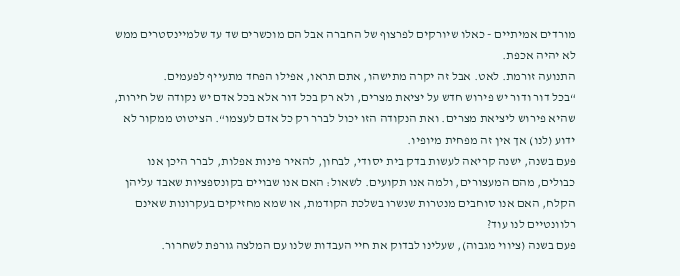מורדים אמיתיים - כאלו שיורקים לפרצוף של החברה אבל הם מוכשרים שד עד שלמיינסטרים ממש לא יהיה אכפת.
התנועה זורמת. לאט. אבל זה יקרה מתישהו, אתם תראו, אפילו הפחד מתעייף לפעמים.
“בכל דור ודור יש פירוש חדש על יציאת מצרים, ולא רק בכל דור אלא בכל אדם יש נקודה של חירות, שהיא פירוש ליציאת מצרים. ואת הנקודה הזו יכול לברר רק כל אדם לעצמו“. הציטוט ממקור לא ידוע (לנו) אך אין זה מפחית מיופיו.
פעם בשנה, ישנה קריאה לעשות בדק בית יסודי, לבחון, להאיר פינות אפלות, לברר היכן אנו כבולים, מהם המעצורים, ולמה אנו תקועים. לשאול: האם אנו שבויים בקונספציות שאבד עליהן הקלח, האם אנו סוחבים מנטרות שנשרו בשלכת הקודמת, או שמא מחזיקים בעקרונות שאינם רלוונטיים לנו עוד?
פעם בשנה (ציווי מגבוה), שעלינו לבדוק את חיי העבדות שלנו עם המלצה גורפת לשחרור.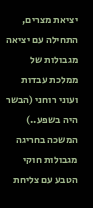יציאת מצרים, התחילה עם יציאה מגבולות של ממלכת עבדות ועוני רוחני (הבשר היה בשפע..) המשכה בחריגה מגבולות חוקי הטבע עם צליחת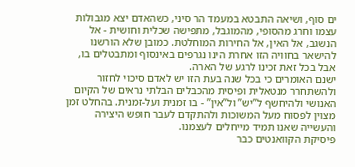ים סוף, ושיאה התבטא במעמד הר סיני, כשהאדם יצא מגבולות עצמו וחרג מהסופי, מהמוגבל, מתפישה שכלית וחושית - אל הנשגב, אל האין, אל החירות המוחלטת. כמובן שלא הורשנו להישאר בחוויה הזו אחרת הינו נגרפים באינסוף ומתבטלים בו, אבל בכל זאת זכינו לרגע של הארה.
ישנם האומרים כי בכל שנה בעת הזו יש לאדם סיכוי לחזור ולהשתחרר מנטאלית ופיסית מהכבלים הבלתי נראים של הקיום האנושי ולהיחשף ל”יש” ול”אין” - בו זמנית ועל-זמנית. בהחלט זמן מצוין לפסוח מעל המשוכות ולהתקדם לעבר חופש היצירה והעשייה שאנו תמיד מייחלים לעצמנו.
פיסיקת הקוואנטים כבר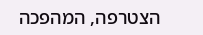הצטרפה, המהפכה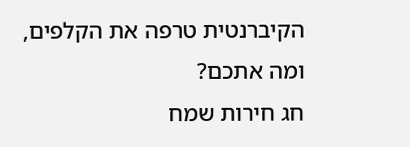הקיברנטית טרפה את הקלפים, ומה אתכם?
חג חירות שמח